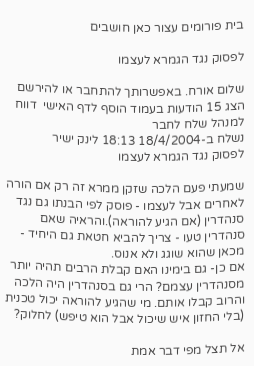בית פורומים עצור כאן חושבים

לפסוק נגד הגמרא לעצמו

שלום אורח. באפשרותך להתחבר או להירשם
הצג 15 הודעות בעמוד הוסף לדף האישי  דווח למנהל שלח לחבר
נשלח ב-18/4/2004 18:13 לינק ישיר
לפסוק נגד הגמרא לעצמו

שמעתי פעם הלכה שזקן ממרא זה רק אם הורה לאחרים אבל לעצמו - פוסק לפי הבנתו גם נגד סנהדרין (אם הגיע להוראה).והראיה שאם סנהדרין טעו - צריך להביא חטאת גם היחיד - מכאן שהוא שוגג ולא אנוס.
אם כן- גם בימינו האם קבלת הרבים תהיה יותר מסנהדרין עצמם? הרי גם בסנהדרין היה הלכה והרוב קבלו אותם. מי שהגיע להוראה יכול טכנית (בלי החזון איש שיכול אבל הוא טיפש) לחלוק?

אל תצל מפי דבר אמת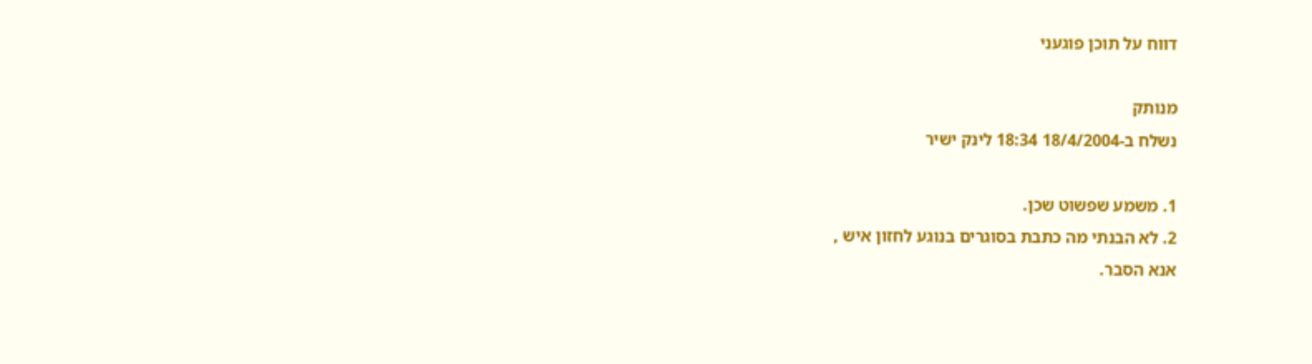דווח על תוכן פוגעני

מנותק
נשלח ב-18/4/2004 18:34 לינק ישיר

1. משמע שפשוט שכן.
2. לא הבנתי מה כתבת בסוגרים בנוגע לחזון איש ,
אנא הסבר.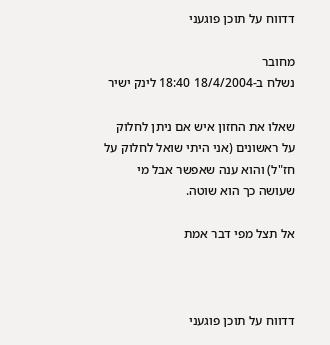דדווח על תוכן פוגעני

מחובר
נשלח ב-18/4/2004 18:40 לינק ישיר

שאלו את החזון איש אם ניתן לחלוק על ראשונים (אני היתי שואל לחלוק על חז"ל) והוא ענה שאפשר אבל מי שעושה כך הוא שוטה.

אל תצל מפי דבר אמת



דדווח על תוכן פוגעני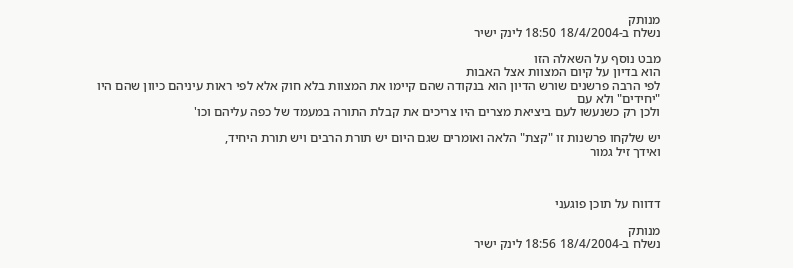מנותק
נשלח ב-18/4/2004 18:50 לינק ישיר

מבט נוסף על השאלה הזו
הוא בדיון על קיום המצוות אצל האבות
לפי הרבה פרשנים שורש הדיון הוא בנקודה שהם קיימו את המצוות בלא חוק אלא לפי ראות עיניהם כיוון שהם היו "יחידים" ולא עם
ולכן רק כשנעשו לעם ביציאת מצרים היו צריכים את קבלת התורה במעמד של כפה עליהם וכו'

יש שלקחו פרשנות זו "קצת" הלאה ואומרים שגם היום יש תורת הרבים ויש תורת היחיד,
ואידך זיל גמור



דדווח על תוכן פוגעני

מנותק
נשלח ב-18/4/2004 18:56 לינק ישיר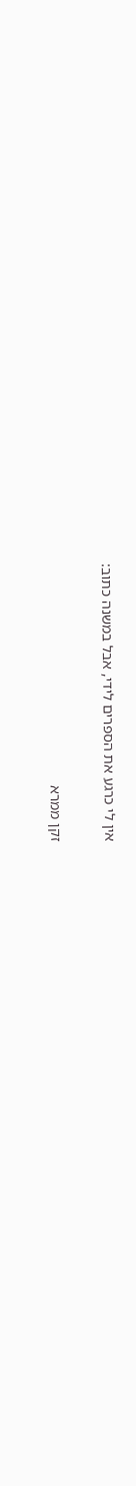אין לי כרגע את הספרים לידי, אבל במשנה כתוב:

זקן ממרא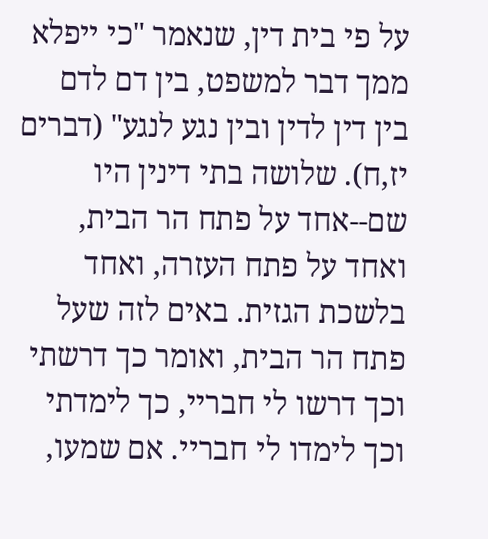על פי בית דין, שנאמר "כי ייפלא ממך דבר למשפט, בין דם לדם בין דין לדין ובין נגע לנגע" (דברים יז,ח). שלושה בתי דינין היו שם--אחד על פתח הר הבית, ואחד על פתח העזרה, ואחד בלשכת הגזית. באים לזה שעל פתח הר הבית, ואומר כך דרשתי וכך דרשו לי חבריי, כך לימדתי וכך לימדו לי חבריי. אם שמעו,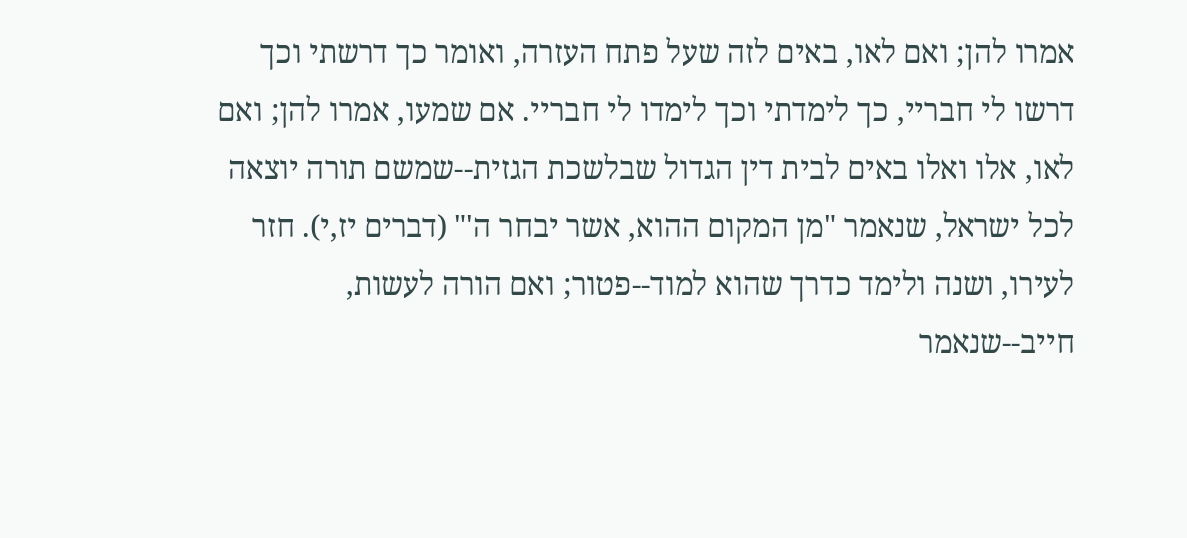אמרו להן; ואם לאו, באים לזה שעל פתח העזרה, ואומר כך דרשתי וכך דרשו לי חבריי, כך לימדתי וכך לימדו לי חבריי. אם שמעו, אמרו להן; ואם לאו, אלו ואלו באים לבית דין הגדול שבלשכת הגזית--שמשם תורה יוצאה לכל ישראל, שנאמר "מן המקום ההוא, אשר יבחר ה'" (דברים יז,י). חזר לעירו, ושנה ולימד כדרך שהוא למוד--פטור; ואם הורה לעשות, חייב--שנאמר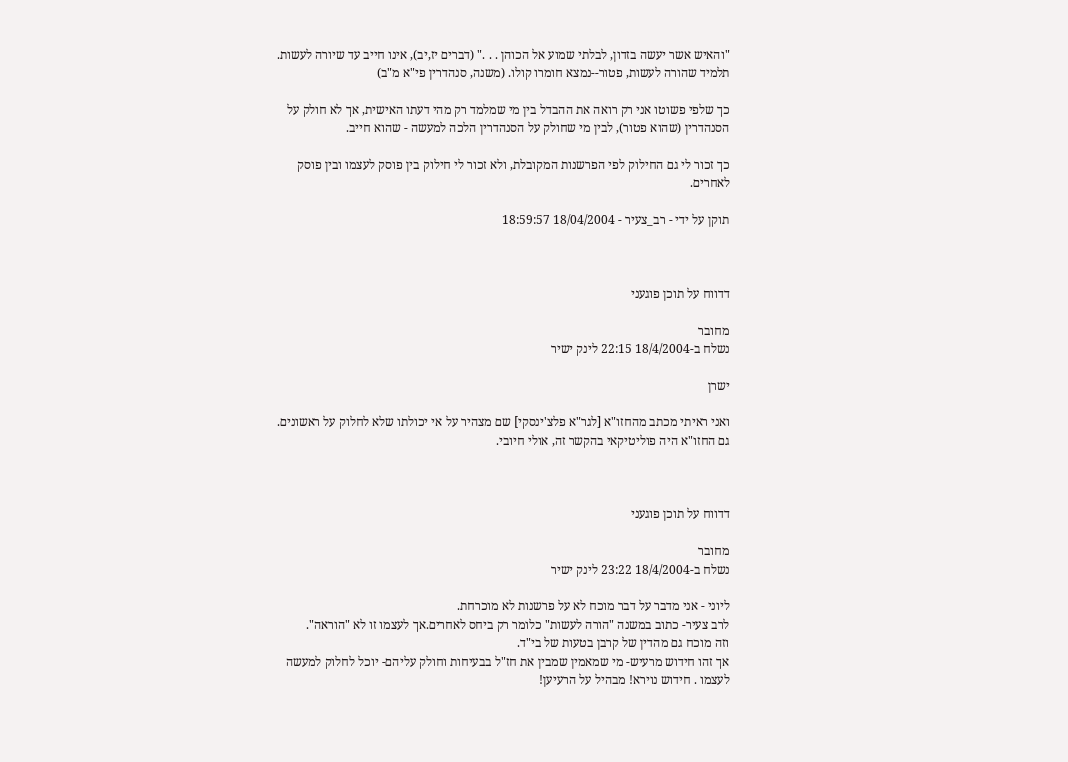"והאיש אשר יעשה בזדון, לבלתי שמוע אל הכוהן . . ." (דברים יז,יב), אינו חייב עד שיורה לעשות. תלמיד שהורה לעשות, פטור--נמצא חומרו קולו. (משנה, סנהדרין פי"א מ"ב)

כך שלפי פשוטו אני רק רואה את ההבדל בין מי שמלמד רק מהי דעתו האישית, אך לא חולק על הסנהדרין (שהוא פטור), לבין מי שחולק על הסנהדרין הלכה למעשה - שהוא חייב.

כך זכור לי גם החילוק לפי הפרשנות המקובלת, ולא זכור לי חילוק בין פוסק לעצמו ובין פוסק לאחרים.

תוקן על ידי - רב_צעיר - 18/04/2004 18:59:57



דדווח על תוכן פוגעני

מחובר
נשלח ב-18/4/2004 22:15 לינק ישיר

ישרן

ואני ראיתי מכתב מהחזו"א [לגר"א פלצ'ינסקי] שם מצהיר על אי יכולתו שלא לחלוק על ראשונים. גם החזו"א היה פוליטיקאי בהקשר זה, אולי חיובי.



דדווח על תוכן פוגעני

מחובר
נשלח ב-18/4/2004 23:22 לינק ישיר

ליוני - אני מדבר על דבר מוכח לא על פרשנות לא מוכרחת.
לרב צעיר- כתוב במשנה "הורה לעשות" כלומר רק ביחס לאחרים.אך לעצמו זו לא "הוראה".
וזה מוכח גם מהדין של קרבן בטעות של בי"ד.
אך זהו חידוש מרעיש- מי שמאמין שמבין את חז"ל בבעיחות וחולק עליהם- יוכל לחלוק למעשה לעצמו . חידוש נוירא! מבהיל על הרעיען!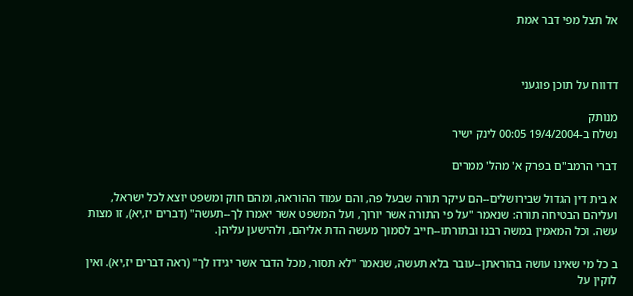אל תצל מפי דבר אמת



דדווח על תוכן פוגעני

מנותק
נשלח ב-19/4/2004 00:05 לינק ישיר

דברי הרמב"ם בפרק א' מהל' ממרים

א בית דין הגדול שבירושלים--הם עיקר תורה שבעל פה, והם עמוד ההוראה, ומהם חוק ומשפט יוצא לכל ישראל, ועליהם הבטיחה תורה: שנאמר "על פי התורה אשר יורוך, ועל המשפט אשר יאמרו לך--תעשה" (דברים יז,יא), זו מצות עשה. וכל המאמין במשה רבנו ובתורתו--חייב לסמוך מעשה הדת אליהם, ולהישען עליהן.

ב כל מי שאינו עושה בהוראתן--עובר בלא תעשה, שנאמר "לא תסור, מכל הדבר אשר יגידו לך" (ראה דברים יז,יא). ואין לוקין על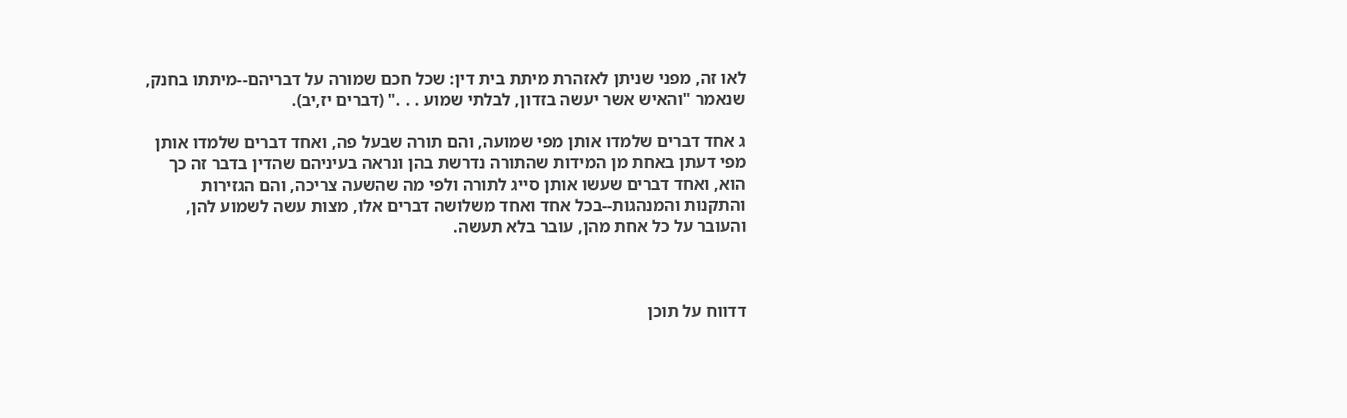לאו זה, מפני שניתן לאזהרת מיתת בית דין: שכל חכם שמורה על דבריהם--מיתתו בחנק, שנאמר "והאיש אשר יעשה בזדון, לבלתי שמוע . . ." (דברים יז,יב).

ג אחד דברים שלמדו אותן מפי שמועה, והם תורה שבעל פה, ואחד דברים שלמדו אותן מפי דעתן באחת מן המידות שהתורה נדרשת בהן ונראה בעיניהם שהדין בדבר זה כך הוא, ואחד דברים שעשו אותן סייג לתורה ולפי מה שהשעה צריכה, והם הגזירות והתקנות והמנהגות--בכל אחד ואחד משלושה דברים אלו, מצות עשה לשמוע להן, והעובר על כל אחת מהן, עובר בלא תעשה.



דדווח על תוכן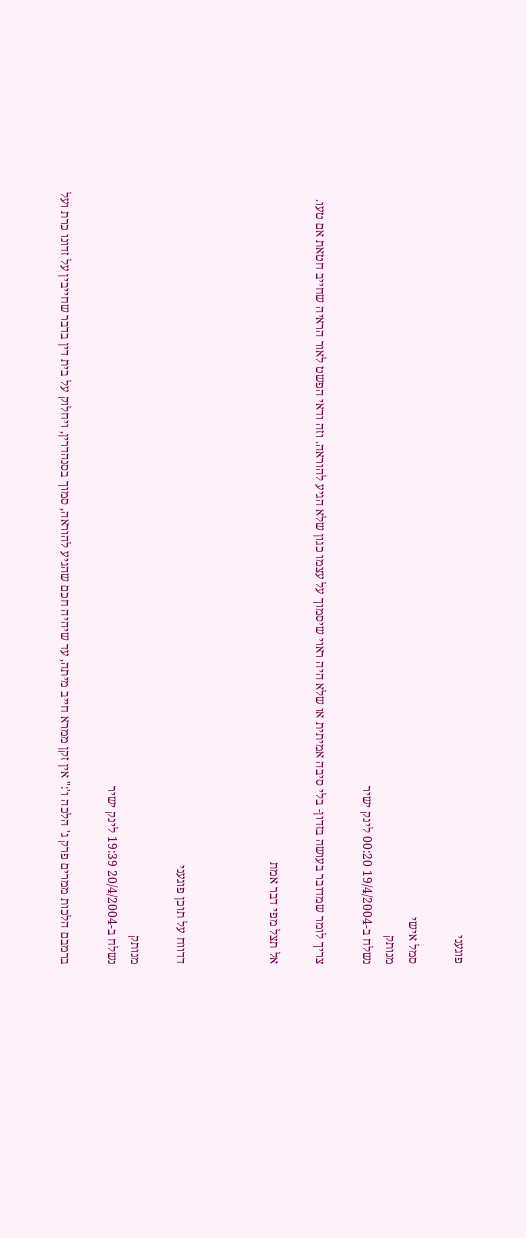פוגעני

סמל אישי
מנותק
נשלח ב-19/4/2004 00:20 לינק ישיר

צריך לומר שמדובר בעושה בזדון- בלי סיבה אמיתית או שלא היה ראוי שיסמוך על עצמו כגון שלא הגיע להוראה. וזה ודאי הפשט לאור הראיה שחייב חטאת אם טעו.

אל תצל מפי דבר אמת



דדווח על תוכן פוגעני

מנותק
נשלח ב-20/4/2004 19:39 לינק ישיר

ברמבם הלכות ממרים פרק ג' הלכה ו':" אין זקן ממרא חייב מיתה, עד שיהיה חכם שהגיע להוראה, סמוך בסנהדרין, ויחלוק על בית דין בדבר שחייבין על זדונו כרת ועל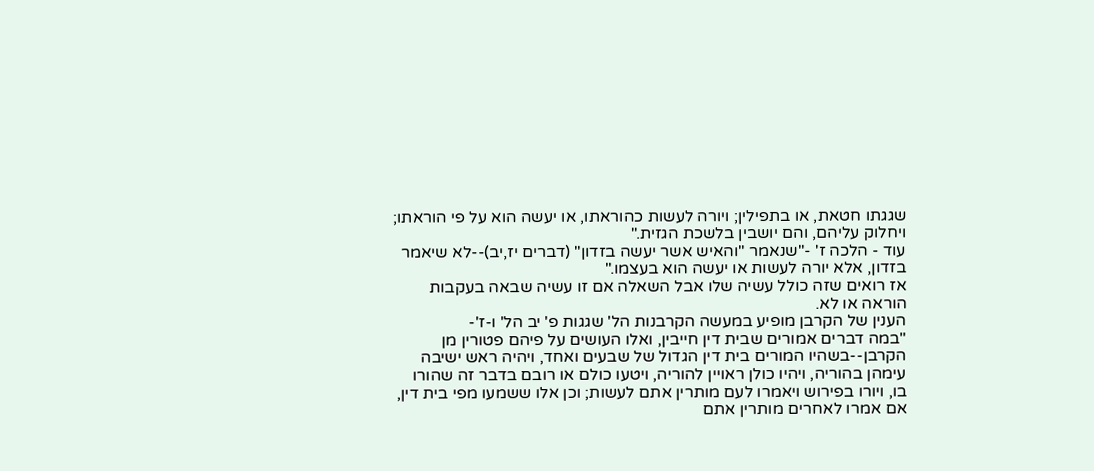שגגתו חטאת, או בתפילין; ויורה לעשות כהוראתו, או יעשה הוא על פי הוראתו; ויחלוק עליהם, והם יושבין בלשכת הגזית."
עוד - הלכה ז' -"שנאמר "והאיש אשר יעשה בזדון" (דברים יז,יב)--לא שיאמר בזדון, אלא יורה לעשות או יעשה הוא בעצמו."
אז רואים שזה כולל עשיה שלו אבל השאלה אם זו עשיה שבאה בעקבות הוראה או לא.
הענין של הקרבן מופיע במעשה הקרבנות הל' שגגות פ' יב הל' ו-ז'-
"במה דברים אמורים שבית דין חייבין, ואלו העושים על פיהם פטורין מן הקרבן--בשהיו המורים בית דין הגדול של שבעים ואחד, ויהיה ראש ישיבה עימהן בהוריה, ויהיו כולן ראויין להוריה, ויטעו כולם או רובם בדבר זה שהורו בו, ויורו בפירוש ויאמרו לעם מותרין אתם לעשות; וכן אלו ששמעו מפי בית דין, אם אמרו לאחרים מותרין אתם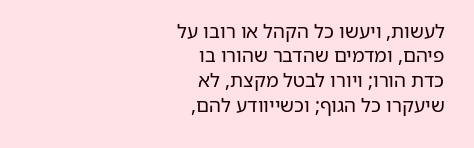לעשות, ויעשו כל הקהל או רובו על פיהם, ומדמים שהדבר שהורו בו כדת הורו; ויורו לבטל מקצת, לא שיעקרו כל הגוף; וכשייוודע להם,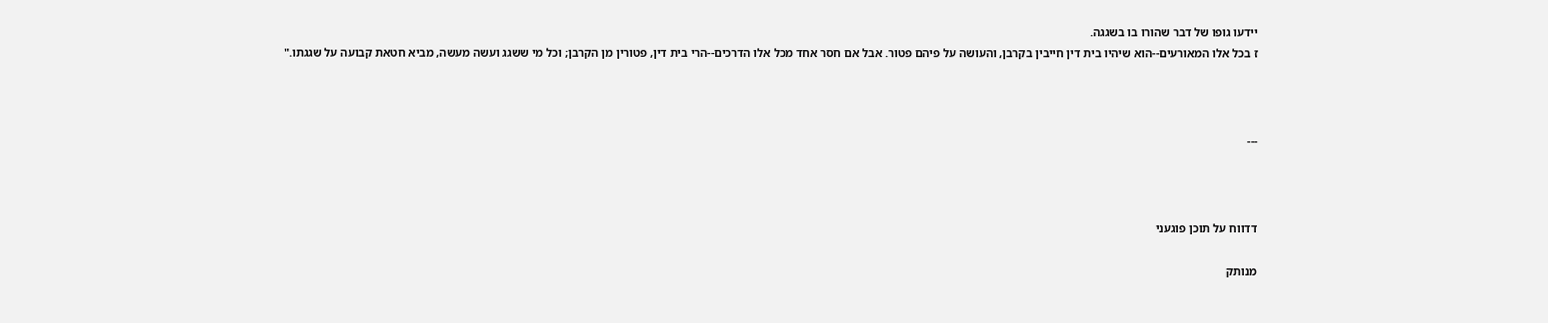יידעו גופו של דבר שהורו בו בשגגה.
ז בכל אלו המאורעים--הוא שיהיו בית דין חייבין בקרבן, והעושה על פיהם פטור. אבל אם חסר אחד מכל אלו הדרכים--הרי בית דין, פטורין מן הקרבן; וכל מי ששגג ועשה מעשה, מביא חטאת קבועה על שגגתו."



---



דדווח על תוכן פוגעני

מנותק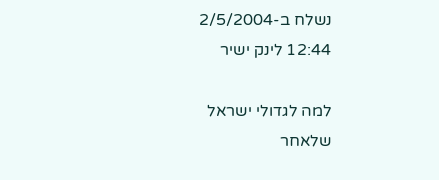נשלח ב-2/5/2004 12:44 לינק ישיר

למה לגדולי ישראל שלאחר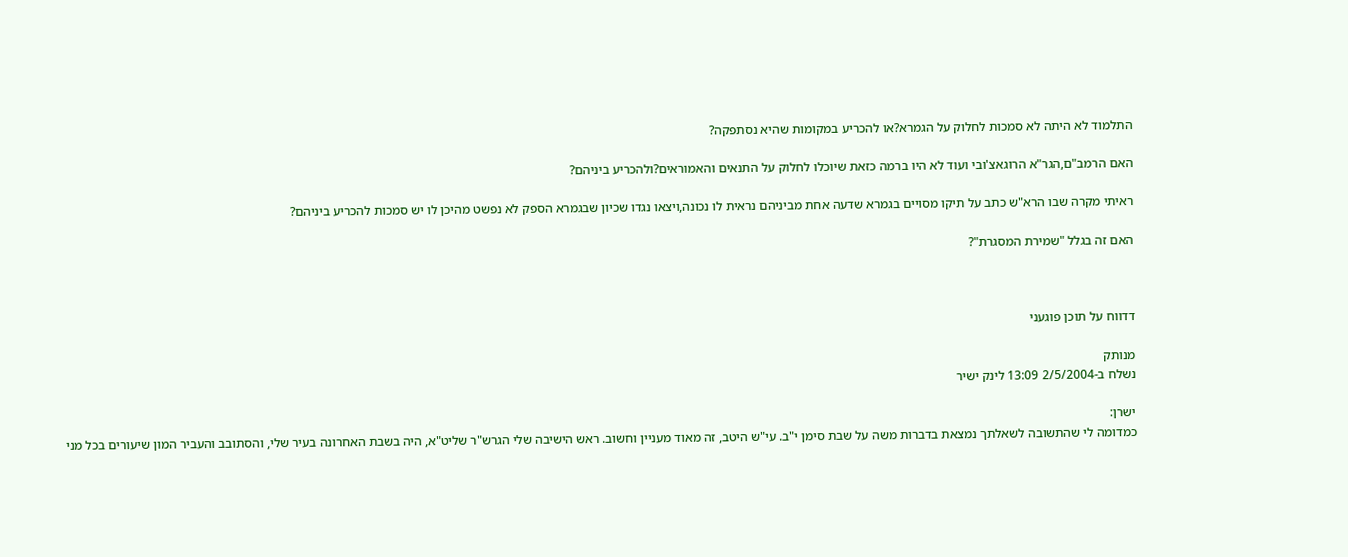התלמוד לא היתה לא סמכות לחלוק על הגמרא?או להכריע במקומות שהיא נסתפקה?

האם הרמב"ם,הגר"א הרוגאצ'ובי ועוד לא היו ברמה כזאת שיוכלו לחלוק על התנאים והאמוראים?ולהכריע ביניהם?

ראיתי מקרה שבו הרא"ש כתב על תיקו מסויים בגמרא שדעה אחת מביניהם נראית לו נכונה,ויצאו נגדו שכיון שבגמרא הספק לא נפשט מהיכן לו יש סמכות להכריע ביניהם?

האם זה בגלל "שמירת המסגרת"?



דדווח על תוכן פוגעני

מנותק
נשלח ב-2/5/2004 13:09 לינק ישיר

ישרן:
כמדומה לי שהתשובה לשאלתך נמצאת בדברות משה על שבת סימן י"ב. עי"ש היטב, זה מאוד מעניין וחשוב. ראש הישיבה שלי הגרש"ר שליט"א, היה בשבת האחרונה בעיר שלי, והסתובב והעביר המון שיעורים בכל מני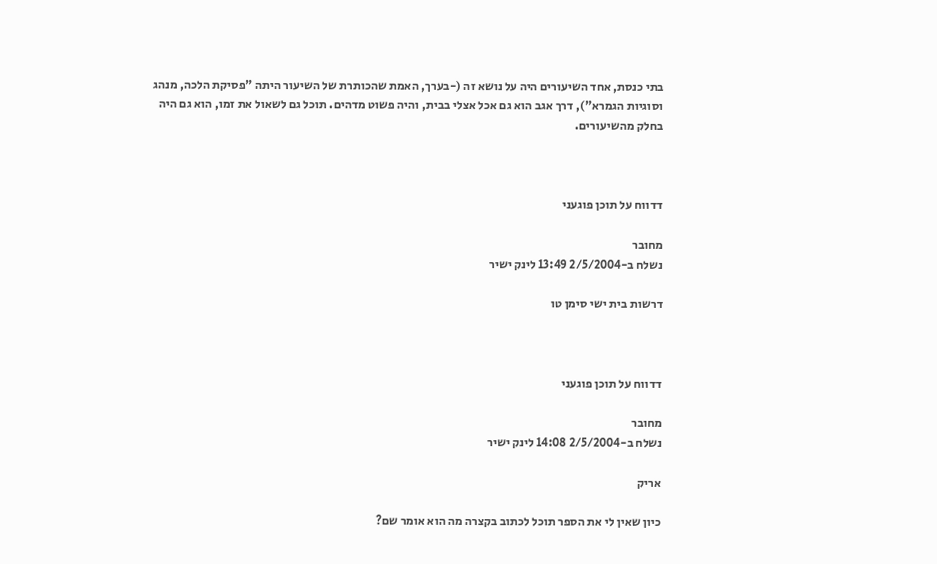בתי כנסת, אחד השיעורים היה על נושא זה (-בערך, האמת שהכותרת של השיעור היתה "פסיקת הלכה, מנהג וסוגיות הגמרא"), דרך אגב הוא גם אכל אצלי בבית, והיה פשוט מדהים. תוכל גם לשאול את זמו, הוא גם היה בחלק מהשיעורים.



דדווח על תוכן פוגעני

מחובר
נשלח ב-2/5/2004 13:49 לינק ישיר

דרשות בית ישי סימן טו



דדווח על תוכן פוגעני

מחובר
נשלח ב-2/5/2004 14:08 לינק ישיר

אריק

כיון שאין לי את הספר תוכל לכתוב בקצרה מה הוא אומר שם?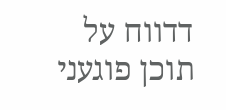דדווח על תוכן פוגעני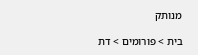מנותק

בית > פורומים > דת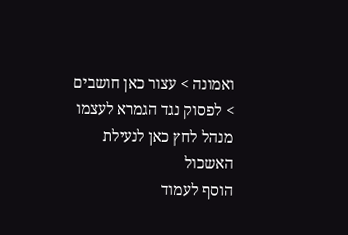ואמונה > עצור כאן חושבים > לפסוק נגד הגמרא לעצמו
מנהל לחץ כאן לנעילת האשכול
הוסף לעמוד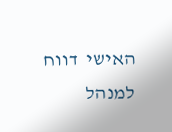האישי  דווח למנהל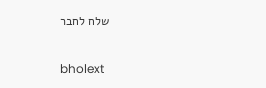שלח לחבר

bholext